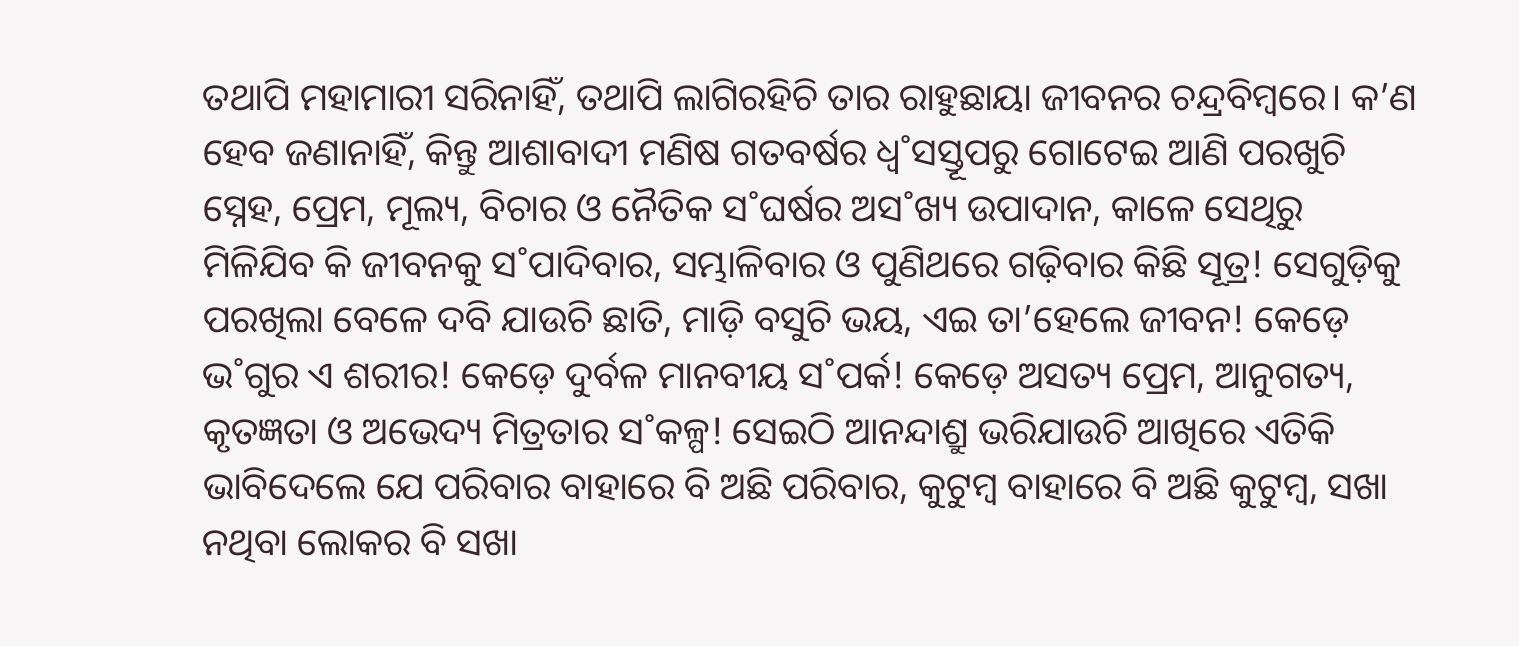ତଥାପି ମହାମାରୀ ସରିନାହିଁ, ତଥାପି ଲାଗିରହିଚି ତାର ରାହୁଛାୟା ଜୀବନର ଚନ୍ଦ୍ରବିମ୍ବରେ। କ’ଣ ହେବ ଜଣାନାହିଁ, କିନ୍ତୁ ଆଶାବାଦୀ ମଣିଷ ଗତବର୍ଷର ଧ୍ବ˚ସସ୍ତୂପରୁ ଗୋଟେଇ ଆଣି ପରଖୁଚି ସ୍ନେହ, ପ୍ରେମ, ମୂଲ୍ୟ, ବିଚାର ଓ ନୈତିକ ସ˚ଘର୍ଷର ଅସ˚ଖ୍ୟ ଉପାଦାନ, କାଳେ ସେଥିରୁ ମିଳିଯିବ କି ଜୀବନକୁ ସ˚ପାଦିବାର, ସମ୍ଭାଳିବାର ଓ ପୁଣିଥରେ ଗଢ଼ିବାର କିଛି ସୂତ୍ର! ସେଗୁଡ଼ିକୁ ପରଖିଲା ବେଳେ ଦବି ଯାଉଚି ଛାତି, ମାଡ଼ି ବସୁଚି ଭୟ, ଏଇ ତା’ହେଲେ ଜୀବନ! କେଡ଼େ ଭ˚ଗୁର ଏ ଶରୀର! କେଡ଼େ ଦୁର୍ବଳ ମାନବୀୟ ସ˚ପର୍କ! କେଡ଼େ ଅସତ୍ୟ ପ୍ରେମ, ଆନୁଗତ୍ୟ, କୃତଜ୍ଞତା ଓ ଅଭେଦ୍ୟ ମିତ୍ରତାର ସ˚କଳ୍ପ! ସେଇଠି ଆନନ୍ଦାଶ୍ରୁ ଭରିଯାଉଚି ଆଖିରେ ଏତିକି ଭାବିଦେଲେ ଯେ ପରିବାର ବାହାରେ ବି ଅଛି ପରିବାର, କୁଟୁମ୍ବ ବାହାରେ ବି ଅଛି କୁଟୁମ୍ବ, ସଖା ନଥିବା ଲୋକର ବି ସଖା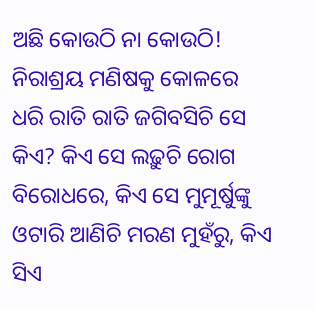ଅଛି କୋଉଠି ନା କୋଉଠି! ନିରାଶ୍ରୟ ମଣିଷକୁ କୋଳରେ ଧରି ରାତି ରାତି ଜଗିବସିଚି ସେ କିଏ? କିଏ ସେ ଲଢ଼ୁଚି ରୋଗ ବିରୋଧରେ, କିଏ ସେ ମୁମୂର୍ଷୁଙ୍କୁ ଓଟାରି ଆଣିଚି ମରଣ ମୁହଁରୁ, କିଏ ସିଏ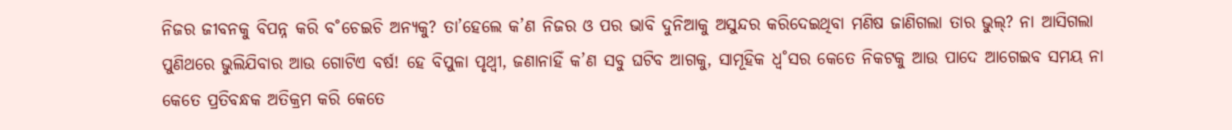ନିଜର ଜୀବନକୁ ବିପନ୍ନ କରି ବ˚ଚେଇଚି ଅନ୍ୟକୁ? ତା’ହେଲେ କ’ଣ ନିଜର ଓ ପର ଭାବି ଦୁନିଆକୁ ଅସୁନ୍ଦର କରିଦେଇଥିବା ମଣିଷ ଜାଣିଗଲା ତାର ଭୁଲ୍‌? ନା ଆସିଗଲା ପୁଣିଥରେ ଭୁଲିଯିବାର ଆଉ ଗୋଟିଏ ବର୍ଷ! ହେ ବିପୁଳା ପୃଥ୍ବୀ, ଜଣାନାହିଁ କ’ଣ ସବୁ ଘଟିବ ଆଗକୁ, ସାମୂହିକ ଧ୍ବ˚ସର କେତେ ନିକଟକୁ ଆଉ ପାଦେ ଆଗେଇବ ସମୟ ନା କେତେ ପ୍ରତିବନ୍ଧକ ଅତିକ୍ରମ କରି କେତେ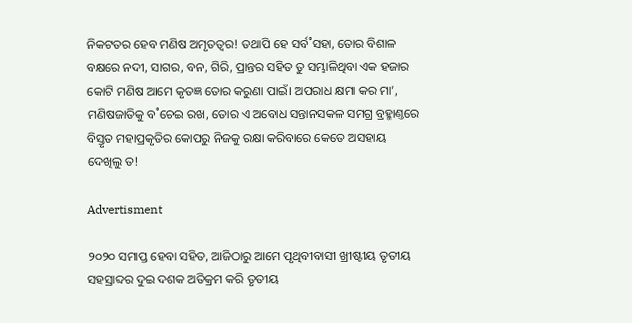ନିକଟତର ହେବ ମଣିଷ ଅମୃତତ୍ବର! ତଥାପି ହେ ସର୍ବ˚ସହା, ତୋର ବିଶାଳ ବକ୍ଷରେ ନଦୀ, ସାଗର, ବନ, ଗିରି, ପ୍ରାନ୍ତର ସହିତ ତୁ ସମ୍ଭାଳିଥିବା ଏକ ହଜାର କୋଟି ମଣିଷ ଆମେ କୃତଜ୍ଞ ତୋର କରୁଣା ପାଇଁ। ଅପରାଧ କ୍ଷମା କର ମା’, ମଣିଷଜାତିକୁ ବ˚ଚେଇ ରଖ, ତୋର ଏ ଅବୋଧ ସନ୍ତାନସକଳ ସମଗ୍ର ବ୍ରହ୍ମାଣ୍ତରେ ବିସ୍ତୃତ ମହାପ୍ରକୃତିର କୋପରୁ ନିଜକୁ ରକ୍ଷା କରିବାରେ କେତେ ଅସହାୟ ଦେଖିଲୁ ତ!

Advertisment

୨୦୨୦ ସମାପ୍ତ ହେବା ସହିତ, ଆଜିଠାରୁ ଆମେ ପୃଥିବୀବାସୀ ଖ୍ରୀଷ୍ଟୀୟ ତୃତୀୟ ସହସ୍ରାବ୍ଦର ଦୁଇ ଦଶକ ଅତିକ୍ରମ କରି ତୃତୀୟ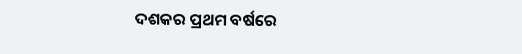ଦଶକର ପ୍ରଥମ ବର୍ଷରେ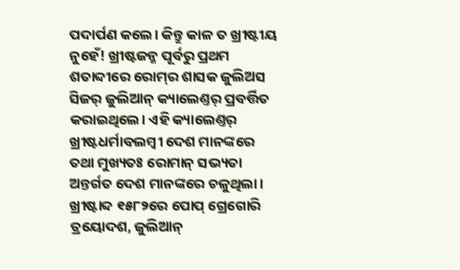ପଦାର୍ପଣ କଲେ। କିନ୍ତୁ କାଳ ତ ଖ୍ରୀଷ୍ଟୀୟ ନୁହେଁ! ଖ୍ରୀଷ୍ଟଜନ୍ମ ପୂର୍ବରୁ ପ୍ରଥମ ଶତାବ୍ଦୀରେ ରୋମ୍‌ର ଶାସକ ଜୁଲିଅସ ସିଜର‌୍‌ ଜୁଲିଆନ୍‌ କ୍ୟାଲେଣ୍ତର‌୍‌ ପ୍ରବର୍ତ୍ତିତ କରାଇଥିଲେ। ଏହି କ୍ୟାଲେଣ୍ତର‌୍‌ ଖ୍ରୀଷ୍ଟଧର୍ମାବଲମ୍ବୀ ଦେଶ ମାନଙ୍କରେ ତଥା ମୁଖ୍ୟତଃ ରୋମାନ୍‌ ସଭ୍ୟତା ଅନ୍ତର୍ଗତ ଦେଶ ମାନଙ୍କରେ ଚଳୁଥିଲା। ଖ୍ରୀଷ୍ଟାବ୍ଦ ୧୫୮୨ରେ ପୋପ୍‌ ଗ୍ରେଗୋରି ତ୍ରୟୋଦଶ, ଜୁଲିଆନ୍‌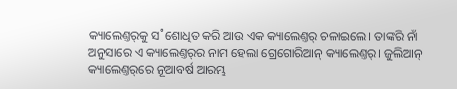କ୍ୟାଲେଣ୍ତର୍‌କୁ ସ˚ଶୋଧିତ କରି ଆଉ ଏକ କ୍ୟାଲେଣ୍ତର‌୍‌ ଚଳାଇଲେ। ତାଙ୍କରି ନାଁ ଅନୁସାରେ ଏ କ୍ୟାଲେଣ୍ତର‌୍‌ର ନାମ ହେଲା ଗ୍ରେଗୋରିଆନ୍‌ କ୍ୟାଲେଣ୍ତର‌୍‌। ଜୁଲିଆନ୍‌ କ୍ୟାଲେଣ୍ତର୍‌ରେ ନୂଆବର୍ଷ ଆରମ୍ଭ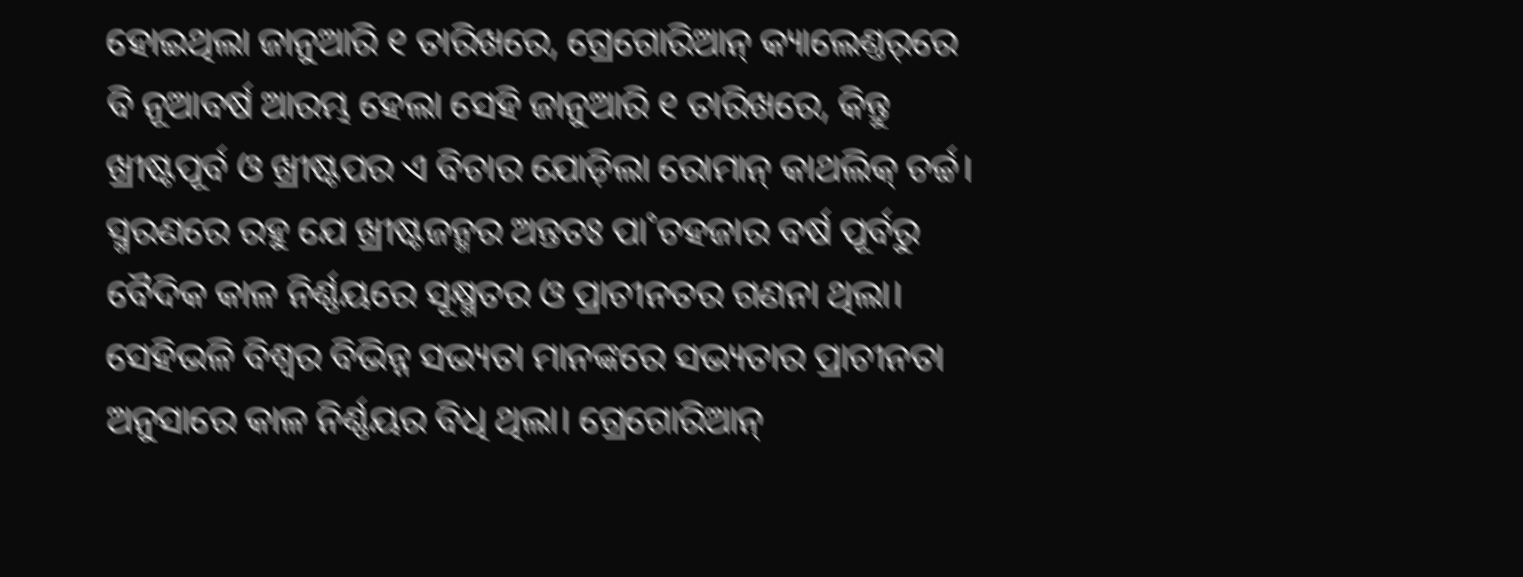ହୋଇଥିଲା ଜାନୁଆରି ୧ ତାରିଖରେ, ଗ୍ରେଗୋରିଆନ୍‌ କ୍ୟାଲେଣ୍ତର୍‌ରେ ବି ନୂଆବର୍ଷ ଆରମ୍ଭ ହେଲା ସେହି ଜାନୁଆରି ୧ ତାରିଖରେ, କିନ୍ତୁ ଖ୍ରୀଷ୍ଟପୂର୍ବ ଓ ଖ୍ରୀଷ୍ଟପର ଏ ବିଚାର ଯୋଡ଼ିଲା ରୋମାନ୍‌ କାଥଲିକ୍‌ ଚର୍ଚ୍ଚ। ସ୍ମରଣରେ ରହୁ ଯେ ଖ୍ରୀଷ୍ଟଜନ୍ମର ଅନ୍ତତଃ ପା˚ଚହଜାର ବର୍ଷ ପୂର୍ବରୁ ବୈଦିକ କାଳ ନିର୍ଣ୍ଣୟରେ ସୂକ୍ଷ୍ମତର ଓ ପ୍ରାଚୀନତର ଗଣନା ଥିଲା। ସେହିଭଳି ବିଶ୍ବର ବିଭିନ୍ନ ସଭ୍ୟତା ମାନଙ୍କରେ ସଭ୍ୟତାର ପ୍ରାଚୀନତା ଅନୁସାରେ କାଳ ନିର୍ଣ୍ଣୟର ବିଧି ଥିଲା। ଗ୍ରେଗୋରିଆନ୍‌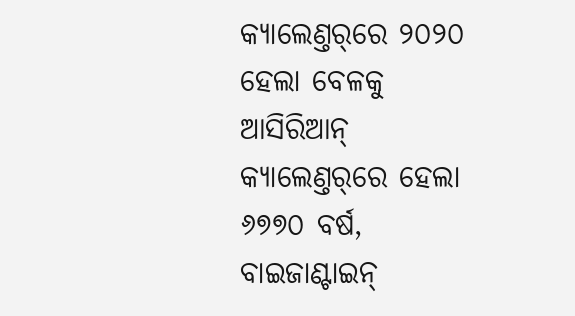କ୍ୟାଲେଣ୍ତର୍‌ରେ ୨୦୨୦ ହେଲା ବେଳକୁ ଆସିରିଆନ୍‌ କ୍ୟାଲେଣ୍ତର୍‌ରେ ହେଲା ୬୭୭୦ ବର୍ଷ, ବାଇଜାଣ୍ଟାଇନ୍‌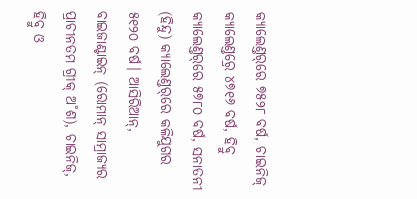କ୍ୟାଲେଣ୍ତର୍‌ରେ ୭୫୨୮ ବର୍ଷ, ଚାଇନିଜ୍‌ କ୍ୟାଲେଣ୍ତର‌୍ରେ ୪୭୧୬ ବର୍ଷ, ହିବ୍ରୁ କ୍ୟାଲେଣ୍ତର୍‌ରେ ୫୭୮୦ ବର୍ଷ, ସନାତନୀ (ହିନ୍ଦୁ) କ୍ୟାଲେଣ୍ତର୍‌ରେ କଳିଯୁଗର ୫୧୨୦ ବର୍ଷ। ଆସିରିଆନ୍‌, ବାଇଜାଣ୍ଟାଇନ୍‌ (ରୋମାନ୍‌ ସାମ୍ରାଜ୍ୟର ପ୍ରାଚୀନତମ ଗ୍ରୀକ୍‌ ଅ˚ଶ), ଚାଇନିଜ୍‌, ହିବ୍ରୁ ଓ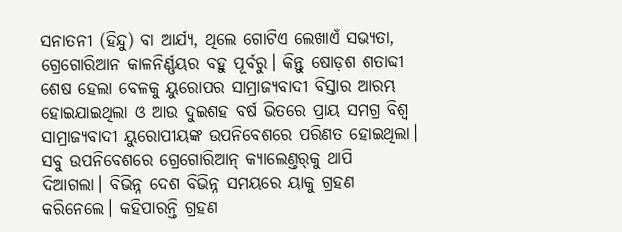ସନାତନୀ (ହିନ୍ଦୁ) ବା ଆର୍ଯ୍ୟ, ଥିଲେ ଗୋଟିଏ ଲେଖାଏଁ ସଭ୍ୟତା, ଗ୍ରେଗୋରିଆନ କାଳନିର୍ଣ୍ଣୟର ବହୁ ପୂର୍ବରୁ। କିନ୍ତୁ ଷୋଡ଼ଶ ଶତାବ୍ଦୀ ଶେଷ ହେଲା ବେଳକୁ ୟୁରୋପର ସାମ୍ରାଜ୍ୟବାଦୀ ବିସ୍ତାର ଆରମ୍ଭ ହୋଇଯାଇଥିଲା ଓ ଆଉ ଦୁଇଶହ ବର୍ଷ ଭିତରେ ପ୍ରାୟ ସମଗ୍ର ବିଶ୍ବ ସାମ୍ରାଜ୍ୟବାଦୀ ୟୁରୋପୀୟଙ୍କ ଉପନିବେଶରେ ପରିଣତ ହୋଇଥିଲା। ସବୁ ଉପନିବେଶରେ ଗ୍ରେଗୋରିଆନ୍‌ କ୍ୟାଲେଣ୍ତର୍‌କୁ ଥାପି ଦିଆଗଲା। ବିଭିନ୍ନ ଦେଶ ବିଭିନ୍ନ ସମୟରେ ୟାକୁ ଗ୍ରହଣ କରିନେଲେ। କହିପାରନ୍ତି ଗ୍ରହଣ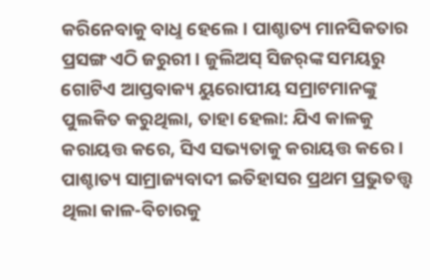କରିନେବାକୁ ବାଧୢ ହେଲେ। ପାଶ୍ଚାତ୍ୟ ମାନସିକତାର ପ୍ରସଙ୍ଗ ଏଠି ଜରୁରୀ। ଜୁଲିଅସ୍ ସିଜର‌୍‌ଙ୍କ ସମୟରୁ ଗୋଟିଏ ଆପ୍ତବାକ୍ୟ ୟୁରୋପୀୟ ସମ୍ରାଟମାନଙ୍କୁ ପୁଲକିତ କରୁଥିଲା, ତାହା ହେଲା: ଯିଏ କାଳକୁ କରାୟତ୍ତ କରେ, ସିଏ ସଭ୍ୟତାକୁ କରାୟତ୍ତ କରେ। ପାଶ୍ଚାତ୍ୟ ସାମ୍ରାଜ୍ୟବାଦୀ ଇତିହାସର ପ୍ରଥମ ପ୍ରଭୁତତ୍ତ୍ବ ଥିଲା କାଳ-ବିଚାରକୁ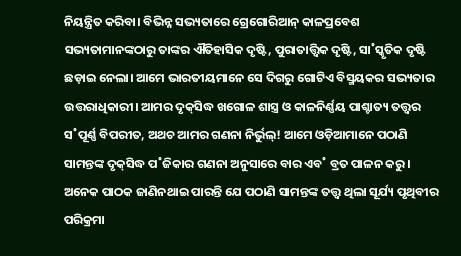ନିୟନ୍ତ୍ରିତ କରିବା। ବିଭିନ୍ନ ସଭ୍ୟତାରେ ଗ୍ରେଗୋରିଆନ୍‌ କାଳପ୍ରବେଶ ସଭ୍ୟତାମାନଙ୍କଠାରୁ ତାଙ୍କର ଐତିହାସିକ ଦୃଷ୍ଟି, ପୁରାତାତ୍ତ୍ବିକ ଦୃଷ୍ଟି, ସା˚ସ୍କୃତିକ ଦୃଷ୍ଟି ଛଡ଼ାଇ ନେଲା। ଆମେ ଭାରତୀୟମାନେ ସେ ଦିଗରୁ ଗୋଟିଏ ବିସ୍ମୟକର ସଭ୍ୟତାର ଉତ୍ତରାଧିକାରୀ। ଆମର ଦୃକ୍‌ସିଦ୍ଧ ଖଗୋଳ ଶାସ୍ତ୍ର ଓ କାଳନିର୍ଣ୍ଣୟ ପାଶ୍ଚାତ୍ୟ ତତ୍ତ୍ବର ସ˚ପୂର୍ଣ୍ଣ ବିପରୀତ, ଅଥଚ ଆମର ଗଣନା ନିର୍ଭୁଲ୍‌! ଆମେ ଓଡ଼ିଆମାନେ ପଠାଣି ସାମନ୍ତଙ୍କ ଦୃକ୍‌ସିଦ୍ଧ ପ˚ଜିକାର ଗଣନା ଅନୁସାରେ ବାର ଏବ˚ ବ୍ରତ ପାଳନ କରୁ। ଅନେକ ପାଠକ ଜାଣିନଥାଇ ପାରନ୍ତି ଯେ ପଠାଣି ସାମନ୍ତଙ୍କ ତତ୍ତ୍ବ ଥିଲା ସୂର୍ଯ୍ୟ ପୃଥିବୀର ପରିକ୍ରମା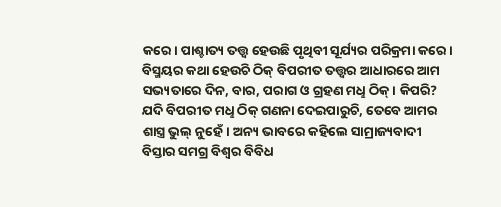କରେ। ପାଶ୍ଚାତ୍ୟ ତତ୍ତ୍ବ ହେଉଛି ପୃଥିବୀ ସୂର୍ଯ୍ୟର ପରିକ୍ରମା କରେ। ବିସ୍ମୟର କଥା ହେଉଚି ଠିକ୍‌ ବିପରୀତ ତତ୍ତ୍ବର ଆଧାରରେ ଆମ ସଭ୍ୟତାରେ ଦିନ, ବାର, ପରାଗ ଓ ଗ୍ରହଣ ମଧୢ ଠିକ୍‌। କିପରି? ଯଦି ବିପରୀତ ମଧୢ ଠିକ୍‌ ଗଣନା ଦେଇପାରୁଚି, ତେବେ ଆମର ଶାସ୍ତ୍ର ଭୁଲ୍‌ ନୁହେଁ। ଅନ୍ୟ ଭାବରେ କହିଲେ ସାମ୍ରାଜ୍ୟବାଦୀ ବିସ୍ତାର ସମଗ୍ର ବିଶ୍ବର ବିବିଧ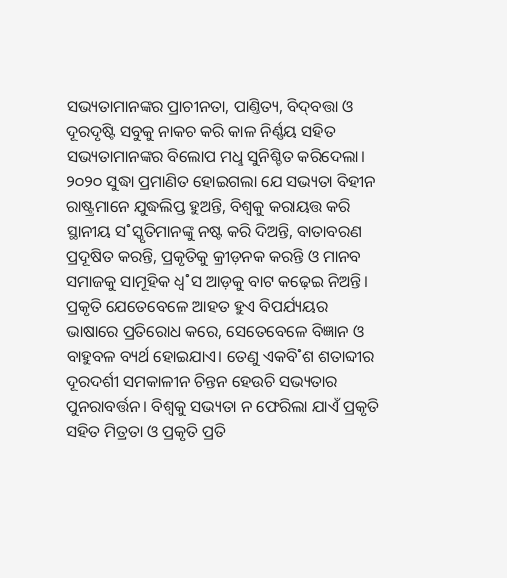ସଭ୍ୟତାମାନଙ୍କର ପ୍ରାଚୀନତା, ପାଣ୍ତିତ୍ୟ, ବିଦ୍‌ବତ୍ତା ଓ ଦୂରଦୃଷ୍ଟି ସବୁକୁ ନାକଚ କରି କାଳ ନିର୍ଣ୍ଣୟ ସହିତ ସଭ୍ୟତାମାନଙ୍କର ବିଲୋପ ମଧୢ ସୁନିଶ୍ଚିତ କରିଦେଲା। ୨୦୨୦ ସୁଦ୍ଧା ପ୍ରମାଣିତ ହୋଇଗଲା ଯେ ସଭ୍ୟତା ବିହୀନ ରାଷ୍ଟ୍ରମାନେ ଯୁଦ୍ଧଲିପ୍ତ ହୁଅନ୍ତି, ବିଶ୍ବକୁ କରାୟତ୍ତ କରି ସ୍ଥାନୀୟ ସ˚ସ୍କୃତିମାନଙ୍କୁ ନଷ୍ଟ କରି ଦିଅନ୍ତି, ବାତାବରଣ ପ୍ରଦୂଷିତ କରନ୍ତି, ପ୍ରକୃତିକୁ କ୍ରୀଡ଼ନକ କରନ୍ତି ଓ ମାନବ ସମାଜକୁ ସାମୂହିକ ଧ୍ବ˚ସ ଆଡ଼କୁ ବାଟ କଢ଼େଇ ନିଅନ୍ତି। ପ୍ରକୃତି ଯେତେବେଳେ ଆହତ ହୁଏ ବିପର୍ଯ୍ୟୟର ଭାଷାରେ ପ୍ରତିରୋଧ କରେ, ସେତେବେଳେ ବିଜ୍ଞାନ ଓ ବାହୁବଳ ବ୍ୟର୍ଥ ହୋଇଯାଏ। ତେଣୁ ଏକବି˚ଶ ଶତାବ୍ଦୀର ଦୂରଦର୍ଶୀ ସମକାଳୀନ ଚିନ୍ତନ ହେଉଚି ସଭ୍ୟତାର ପୁନରାବର୍ତ୍ତନ। ବିଶ୍ବକୁ ସଭ୍ୟତା ନ ଫେରିଲା ଯାଏଁ ପ୍ରକୃତି ସହିତ ମିତ୍ରତା ଓ ପ୍ରକୃତି ପ୍ରତି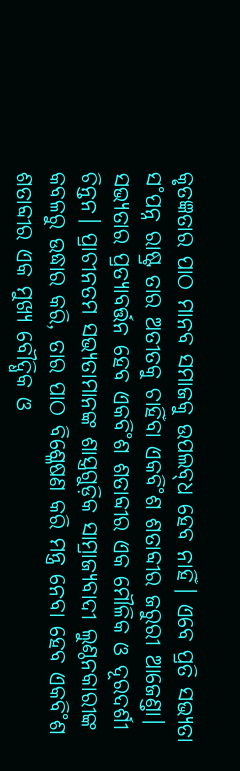କୃତଜ୍ଞତାର ପାଠ ମାନବ ସମାଜକୁ ଉପଲବ୍‌ଧ ହେବ ନାହିଁ। ଏବେ ପ୍ରତି ସଭ୍ୟତା ସ˚ପନ୍ନ ରାଷ୍ଟ୍ର ତାର ଅତୀତକୁ ଚାହିଁବା ଏକବି˚ଶ ଶତାବ୍ଦୀର ଜରୁରୀ ଆଜେଣ୍ତା। ସଭ୍ୟତାର ପ୍ରତ୍ୟାବର୍ତ୍ତନ ହେବ ଏକବି˚ଶ ଶତାବ୍ଦୀର ଏକ ମୌଳିକ ଓ ଦୂରଦର୍ଶୀ ଚିନ୍ତନ। ପ୍ରାଚୀନତମ ସଭ୍ୟତାମାନଙ୍କ ଶାସ୍ତ୍ରଗୁଡ଼ିକ ସାମ୍ରାଜ୍ୟବାଦୀ ଲୁଣ୍ଠନକାରୀଙ୍କ କବଳରୁ ଉଦ୍ଧାର କରି, ତାର ପାଠ ବିଶ୍ଳେଷଣ କରି ମନ୍ତ୍ର ନେବା ହେବ ଏକବି˚ଶ ଶତାବ୍ଦୀର ଏକ ମୁଖ୍ୟ ବୌଦ୍ଧିକ ଓ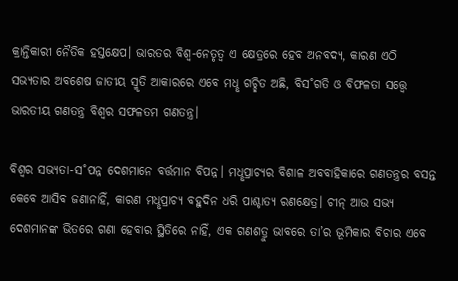କ୍ରାନ୍ତିକାରୀ ନୈତିକ ହସ୍ତକ୍ଷେପ। ଭାରତର ବିଶ୍ବ-ନେତୃତ୍ବ ଏ କ୍ଷେତ୍ରରେ ହେବ ଅନବଦ୍ୟ, କାରଣ ଏଠି ସଭ୍ୟତାର ଅବଶେଷ ଜାତୀୟ ସ୍ମୃତି ଆକାରରେ ଏବେ ମଧୢ ଗଚ୍ଛିତ ଅଛି, ବିସ˚ଗତି ଓ ବିଫଳତା ସତ୍ତ୍ବେ ଭାରତୀୟ ଗଣତନ୍ତ୍ର ବିଶ୍ବର ସଫଳତମ ଗଣତନ୍ତ୍ର।

ବିଶ୍ବର ସଭ୍ୟତା-ସ˚ପନ୍ନ ଦେଶମାନେ ବର୍ତ୍ତମାନ ବିପନ୍ନ। ମଧୢପ୍ରାଚ୍ୟର ବିଶାଳ ଅବବାହିକାରେ ଗଣତନ୍ତ୍ରର ବସନ୍ତ କେବେ ଆସିବ ଜଣାନାହିଁ, କାରଣ ମଧୢପ୍ରାଚ୍ୟ ବହୁଦିନ ଧରି ପାଶ୍ଚାତ୍ୟ ରଣକ୍ଷେତ୍ର। ଚୀନ୍‌ ଆଉ ସଭ୍ୟ ଦେଶମାନଙ୍କ ଭିତରେ ଗଣା ହେବାର ସ୍ଥିତିରେ ନାହିଁ, ଏକ ଗଣଶତ୍ରୁ ଭାବରେ ତା’ର ଭୂମିକା‌ର ବିଚାର ଏବେ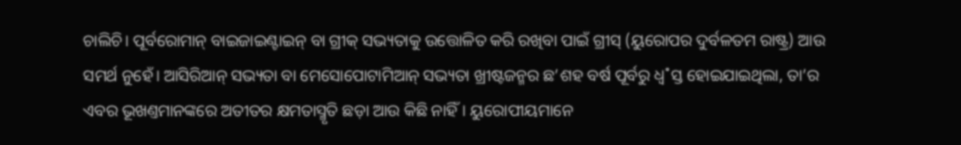ଚାଲିଚି। ପୂର୍ବରୋମାନ୍‌ ବାଇଜାଇଣ୍ଟାଇନ୍‌ ବା ଗ୍ରୀକ୍‌ ସଭ୍ୟତାକୁ ଉତ୍ତୋଳିତ କରି ରଖିବା ପାଇଁ ଗ୍ରୀସ୍‌ (ୟୁରୋପର ଦୁର୍ବଳତମ ରାଷ୍ଟ୍ର) ଆଉ ସମର୍ଥ ନୁହେଁ। ଆସିରିଆନ୍‌ ସଭ୍ୟତା ବା ମେସୋପୋଟାମିଆନ୍‌ ସଭ୍ୟତା ଖ୍ରୀଷ୍ଟଜନ୍ମର ଛ’ଶହ ବର୍ଷ ପୂର୍ବରୁ ଧ୍ବ˚ସ୍ତ ହୋଇଯାଇଥିଲା, ତା’ର ଏବର ଭୂଖଣ୍ତମାନଙ୍କରେ ଅତୀତର କ୍ଷମତାସ୍ମୃତି ଛଡ଼ା ଆଉ କିଛି ନାହିଁ। ୟୁରୋପୀୟମାନେ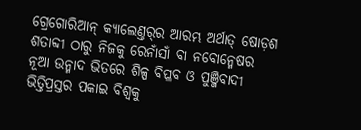ଗ୍ରେଗୋରିଆନ୍‌ କ୍ୟାଲେଣ୍ତର୍‌ର ଆରମ୍ଭ ଅର୍ଥାତ୍‌ ଷୋଡ଼ଶ ଶତାବ୍ଦୀ ଠାରୁ ନିଜକୁ ରେନାଁସାଁ ବା ନବୋନ୍ମେଷର ନୂଆ ଉନ୍ମାଦ ଭିତରେ ଶିଳ୍ପ ବିପ୍ଳବ ଓ ପୁଞ୍ଜିବାଦୀ ଭିତ୍ତିପ୍ରସ୍ତର ପକାଇ ବିଶ୍ବକୁ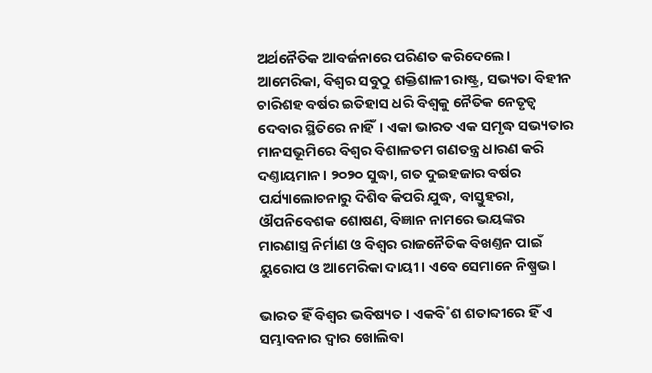ଅର୍ଥନୈତିକ ଆବର୍ଜନାରେ ପରିଣତ କରିଦେଲେ। ଆମେରିକା, ବିଶ୍ବର ସବୁଠୁ ଶକ୍ତିଶାଳୀ ରାଷ୍ଟ୍ର, ସଭ୍ୟତା ବିହୀନ ଚାରିଶହ ବର୍ଷର ଇତିହାସ ଧରି ବିଶ୍ବକୁ ନୈତିକ ନେତୃତ୍ବ ଦେବାର ସ୍ଥିତିରେ ନାହିଁ। ଏକା ଭାରତ ଏକ ସମୃଦ୍ଧ ସଭ୍ୟତାର ମାନସଭୂମିରେ ବିଶ୍ବର ବିଶାଳତମ ଗଣତନ୍ତ୍ର ଧାରଣ କରି ଦଣ୍ତାୟମାନ। ୨୦୨୦ ସୁଦ୍ଧା, ଗତ ଦୁଇହଜାର ବର୍ଷର ପର୍ଯ୍ୟାଲୋଚନାରୁ ଦିଶିବ କିପରି ଯୁଦ୍ଧ, ବାସ୍ତୁହରା, ଔପନିବେଶକ ଶୋଷଣ, ବିଜ୍ଞାନ ନାମରେ ଭୟଙ୍କର ମାରଣାସ୍ତ୍ର ନିର୍ମାଣ ଓ ବିଶ୍ବର ରାଜନୈତିକ ବିଖଣ୍ତନ ପାଇଁ ୟୁରୋପ ଓ ଆମେରିକା ଦାୟୀ। ଏବେ ସେମାନେ ନିଷ୍ପ୍ରଭ।

ଭାରତ ହିଁ ବିଶ୍ବର ଭବିଷ୍ୟତ। ଏକବି˚ଶ ଶତାବ୍ଦୀରେ ହିଁ ଏ ସମ୍ଭାବନାର ଦ୍ବାର ଖୋଲିବା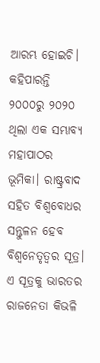ଆରମ୍ଭ ହୋଇଚି। କହିପାରନ୍ତି ୨୦୦୦ରୁ ୨୦୨୦ ଥିଲା ଏକ ସମ୍ଭାବ୍ୟ ମହାପାଠର ଭୂମିକା। ରାଷ୍ଟ୍ରବାଦ ସହିତ ବିଶ୍ବବୋଧର ସନ୍ତୁଳନ ହେବ ବିଶ୍ବନେତୃତ୍ବର ସୂତ୍ର। ଏ ସୂତ୍ରକୁ ଭାରତର ରାଜନେତା କିଭଳି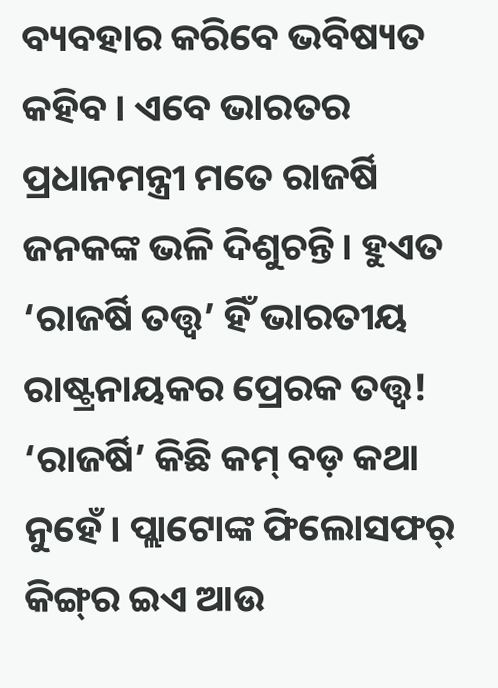ବ୍ୟବହାର କରିବେ ଭବିଷ୍ୟତ କହିବ। ଏବେ ଭାରତର ପ୍ରଧାନମନ୍ତ୍ରୀ ମତେ ରାଜର୍ଷି ଜନକଙ୍କ ଭଳି ଦିଶୁଚନ୍ତି। ହୁଏତ ‘ରାଜର୍ଷି ତତ୍ତ୍ବ’ ହିଁ ଭାରତୀୟ ରାଷ୍ଟ୍ରନାୟକର ପ୍ରେରକ ତତ୍ତ୍ବ! ‘ରାଜର୍ଷି’ କିଛି କମ୍‌ ବଡ଼ କଥା ନୁହେଁ। ପ୍ଲାଟୋଙ୍କ ଫିଲୋସଫର‌୍‌ କିଙ୍ଗ୍‌ର ଇଏ ଆଉ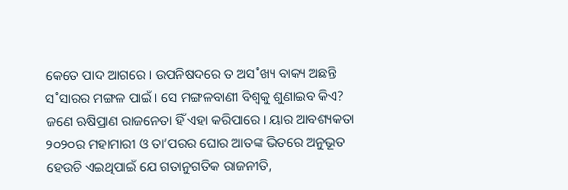କେତେ ପାଦ ଆଗରେ। ଉପନିଷଦରେ ତ ଅସ˚ଖ୍ୟ ବାକ୍ୟ ଅଛନ୍ତି ସ˚ସାରର ମଙ୍ଗଳ ପାଇଁ। ସେ ମଙ୍ଗଳବାଣୀ ବିଶ୍ବକୁ ଶୁଣାଇବ କିଏ? ଜଣେ ଋଷିପ୍ରାଣ ରାଜନେତା ହିଁ ଏହା କରିପାରେ। ୟାର ଆବଶ୍ୟକତା ୨୦୨୦ର ମହାମାରୀ ଓ ତା’ପରର ଘୋର ଆତଙ୍କ ଭିତରେ ଅନୁଭୂତ ହେଉଚି ଏଇଥିପାଇଁ ଯେ ଗତାନୁଗତିକ ରାଜନୀତି,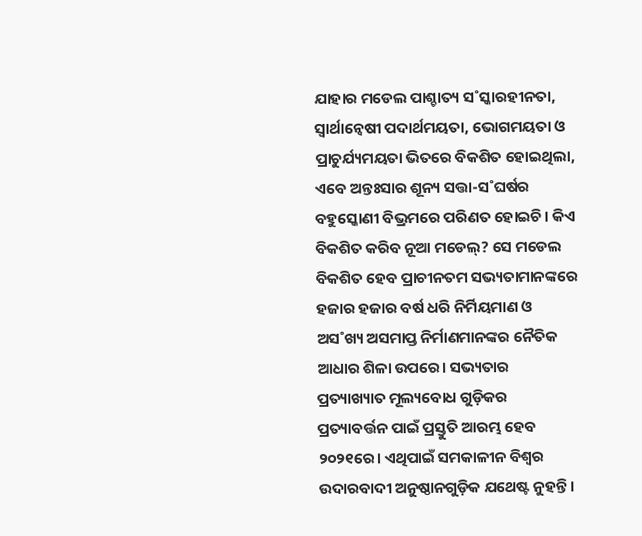ଯାହାର ମଡେଲ ପାଶ୍ଚାତ୍ୟ ସ˚ସ୍କାରହୀନତା, ସ୍ବାର୍ଥାନ୍ବେଷୀ ପଦାର୍ଥମୟତା, ଭୋଗମୟତା ଓ ପ୍ରାଚୁର୍ଯ୍ୟମୟତା ଭିତରେ ବିକଶିତ ହୋଇଥିଲା, ଏବେ ଅନ୍ତଃସାର ଶୂନ୍ୟ ସତ୍ତା-ସ˚ଘର୍ଷର ବହୁସ୍କୋଣୀ ବିଭ୍ରମରେ ପରିଣତ ହୋଇଚି। କିଏ ବିକଶିତ କରିବ ନୂଆ ମଡେଲ୍‌? ସେ ମଡେଲ ବିକଶିତ ହେବ ପ୍ରାଚୀନତମ ସଭ୍ୟତାମାନଙ୍କରେ ହଜାର ହଜାର ବର୍ଷ ଧରି ନିର୍ମିୟମାଣ ଓ ଅସ˚ଖ୍ୟ ଅସମାପ୍ତ ନିର୍ମାଣମାନଙ୍କର ନୈତିକ ଆଧାର ଶିଳା ଉପରେ। ସଭ୍ୟତାର ପ୍ରତ୍ୟାଖ୍ୟାତ ମୂଲ୍ୟବୋଧ ଗୁଡ଼ିକର ପ୍ରତ୍ୟାବର୍ତ୍ତନ ପାଇଁ ପ୍ରସ୍ତୁତି ଆରମ୍ଭ ହେବ ୨୦୨୧ରେ। ଏଥିପାଇଁ ସମକାଳୀନ ବିଶ୍ବର ଉଦାରବାଦୀ ଅନୁଷ୍ଠାନଗୁଡ଼ିକ ଯଥେଷ୍ଟ ନୁହନ୍ତି।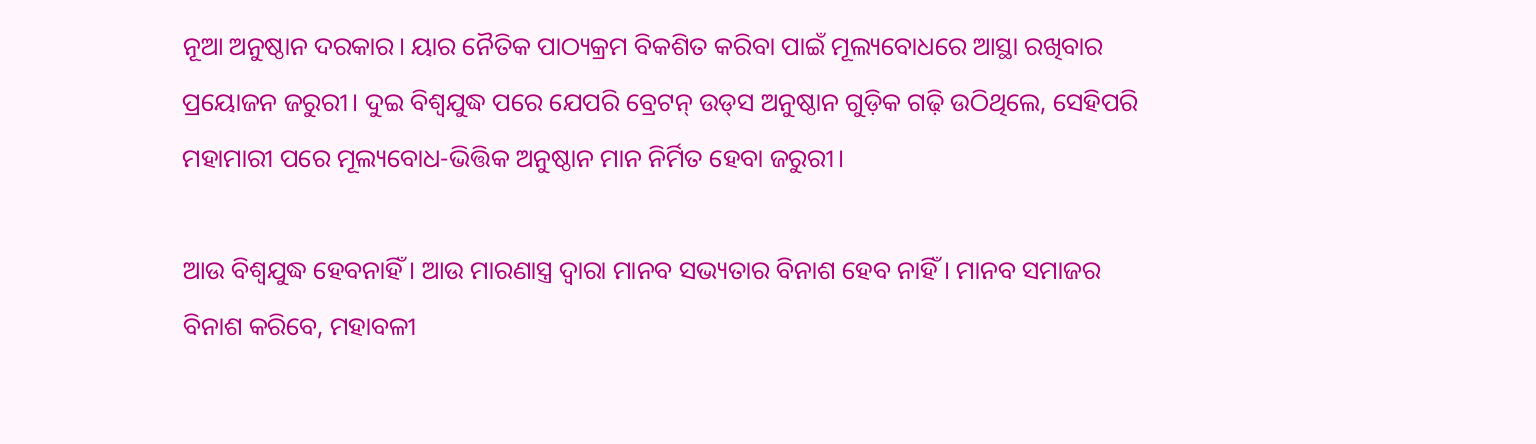ନୂଆ ଅନୁଷ୍ଠାନ ଦରକାର। ୟାର ନୈତିକ ପାଠ୍ୟକ୍ରମ ବିକଶିତ କରିବା ପାଇଁ ମୂଲ୍ୟବୋଧରେ ଆସ୍ଥା ରଖିବାର ପ୍ରୟୋଜନ ଜରୁରୀ। ଦୁଇ ବିଶ୍ବଯୁଦ୍ଧ ପରେ ଯେପରି ବ୍ରେଟନ୍‌ ଉଡ୍‌ସ ଅନୁଷ୍ଠାନ ଗୁଡ଼ିକ ଗଢ଼ି ଉଠିଥିଲେ, ସେହିପରି ମହାମାରୀ ପରେ ମୂଲ୍ୟବୋଧ-ଭିତ୍ତିକ ଅନୁଷ୍ଠାନ ମାନ ନିର୍ମିତ ହେବା ଜରୁରୀ।

ଆଉ ବିଶ୍ବଯୁଦ୍ଧ ହେବନାହିଁ। ଆଉ ମାରଣାସ୍ତ୍ର ଦ୍ବାରା ମାନବ ସଭ୍ୟତାର ବିନାଶ ହେବ ନାହିଁ। ମାନବ ସମାଜର ବିନାଶ କରିବେ, ମହାବଳୀ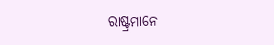ରାଷ୍ଟ୍ରମାନେ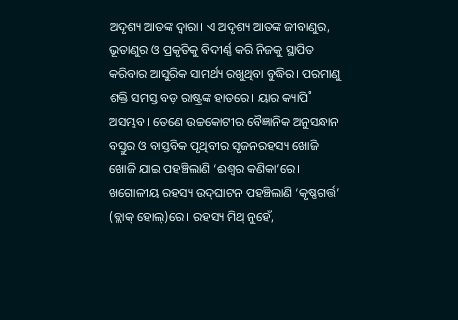ଅଦୃଶ୍ୟ ଆତଙ୍କ ଦ୍ବାରା। ଏ ଅଦୃଶ୍ୟ ଆତଙ୍କ ଜୀବାଣୁର, ଭୂତାଣୁର ଓ ପ୍ରକୃତିକୁ ବିଦୀର୍ଣ୍ଣ କରି ନିଜକୁ ସ୍ଥାପିତ କରିବାର ଆସୁରିକ ସାମର୍ଥ୍ୟ ରଖୁଥିବା ବୁଦ୍ଧିର। ପରମାଣୁ ଶକ୍ତି ସମସ୍ତ ବଡ଼ ରାଷ୍ଟ୍ରଙ୍କ ହାତରେ। ୟାର କ୍ୟାପି˚ ଅସମ୍ଭବ। ତେଣେ ଉଚ୍ଚକୋଟୀର ବୈଜ୍ଞାନିକ ଅନୁସନ୍ଧାନ ବସ୍ତୁର ଓ ବାସ୍ତବିକ ପୃଥିବୀର ସୃଜନରହସ୍ୟ ଖୋଜି ଖୋଜି ଯାଇ ପହଞ୍ଚିଲାଣି ‘ଈଶ୍ବର କଣିକା’ରେ। ଖଗୋଳୀୟ ରହସ୍ୟ ଉଦ୍‌ଘାଟନ ପହଞ୍ଚିଲାଣି ‘କୃଷ୍ଣଗର୍ତ୍ତ’ (ବ୍ଲାକ୍‌ ହୋଲ୍‌)ରେ। ରହସ୍ୟ ମିଥ୍‌ ନୁହେଁ,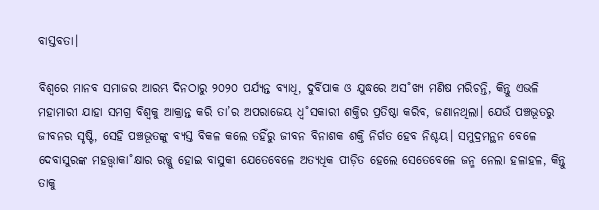ବାସ୍ତବତା।

ବିଶ୍ବରେ ମାନବ ସମାଜର ଆରମ୍ଭ ଦିନଠାରୁ ୨୦୨୦ ପର୍ଯ୍ୟନ୍ତ ବ୍ୟାଧି, ଦୁର୍ବିପାକ ଓ ଯୁଦ୍ଧରେ ଅସ˚ଖ୍ୟ ମଣିଷ ମରିଚନ୍ତି, କିନ୍ତୁ ଏଭଳି ମହାମାରୀ ଯାହା ସମଗ୍ର ବିଶ୍ବକୁ ଆକ୍ରାନ୍ତ କରି ତା’ର ଅପରାଜେୟ ଧ୍ବ˚ସକାରୀ ଶକ୍ତିର ପ୍ରତିଷ୍ଠା କରିବ, ଜଣାନଥିଲା। ଯେଉଁ ପଞ୍ଚଭୂତରୁ ଜୀବନର ସୃଷ୍ଟି, ସେହି ପଞ୍ଚଭୂତଙ୍କୁ ବ୍ୟସ୍ତ ବିକଳ କଲେ ତହିଁରୁ ଜୀବନ ବିନାଶକ ଶକ୍ତି ନିର୍ଗତ ହେବ ନିଶ୍ଚୟ। ସମୁଦ୍ରମନ୍ଥନ ବେଳେ ଦେବାସୁରଙ୍କ ମହତ୍ତ୍ବାକା˚କ୍ଷାର ରଜ୍ଜୁ ହୋଇ ବାସୁକୀ ଯେତେବେଳେ ଅତ୍ୟଧିକ ପୀଡ଼ିତ ହେଲେ ସେତେବେଳେ ଜନ୍ମ ନେଲା ହଳାହଳ, କିନ୍ତୁ ତାକୁ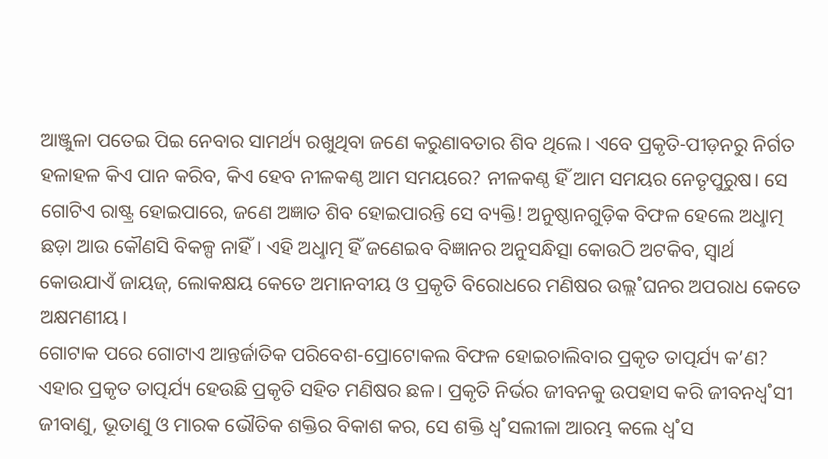ଆଞ୍ଜୁଳା ପତେଇ ପିଇ ନେବାର ସାମର୍ଥ୍ୟ ରଖୁଥିବା ଜଣେ କରୁଣାବତାର ଶିବ ଥିଲେ। ଏବେ ପ୍ରକୃତି-ପୀଡ଼ନରୁ ନିର୍ଗତ ହଳାହଳ କିଏ ପାନ କରିବ, କିଏ ହେବ ନୀଳକଣ୍ଠ ଆମ ସମୟରେ? ନୀଳକଣ୍ଠ ହିଁ ଆମ ସମୟର ନେତୃପୁରୁଷ। ସେ ଗୋଟିଏ ରାଷ୍ଟ୍ର ହୋଇପାରେ, ଜଣେ ଅଜ୍ଞାତ ଶିବ ହୋଇପାରନ୍ତି ସେ ବ୍ୟକ୍ତି! ଅନୁଷ୍ଠାନଗୁଡ଼ିକ ବିଫଳ ହେଲେ ଅଧୢାତ୍ମ ଛଡ଼ା ଆଉ କୌଣସି ବିକଳ୍ପ ନାହିଁ। ଏହି ଅଧୢାତ୍ମ ହିଁ ଜଣେଇବ ବିଜ୍ଞାନର ଅନୁସନ୍ଧିତ୍ସା କୋଉଠି ଅଟକିବ, ସ୍ବାର୍ଥ କୋଉଯାଏଁ ଜାୟଜ୍‌, ଲୋକକ୍ଷୟ କେତେ ଅମାନବୀୟ ଓ ପ୍ରକୃତି ବିରୋଧରେ ମଣିଷର ଉଲ୍ଲ˚ଘନର ଅପରାଧ କେତେ ଅକ୍ଷମଣୀୟ।
ଗୋଟାକ ପରେ ଗୋଟାଏ ଆନ୍ତର୍ଜାତିକ ପରିବେଶ-ପ୍ରୋଟୋକଲ ବିଫଳ ହୋଇଚାଲିବାର ପ୍ରକୃତ ତାତ୍ପର୍ଯ୍ୟ କ’ଣ? ଏହାର ପ୍ରକୃତ ତାତ୍ପର୍ଯ୍ୟ ହେଉଛି ପ୍ରକୃତି ସହିତ ମଣିଷର ଛଳ। ପ୍ରକୃତି ନିର୍ଭର ଜୀବନକୁ ଉପହାସ କରି ଜୀବନଧ୍ବ˚ସୀ ଜୀବାଣୁ, ଭୂତାଣୁ ଓ ମାରକ ଭୌତିକ ଶକ୍ତିର ବିକାଶ କର, ସେ ଶକ୍ତି ଧ୍ବ˚ସଲୀଳା ଆରମ୍ଭ କଲେ ଧ୍ବ˚ସ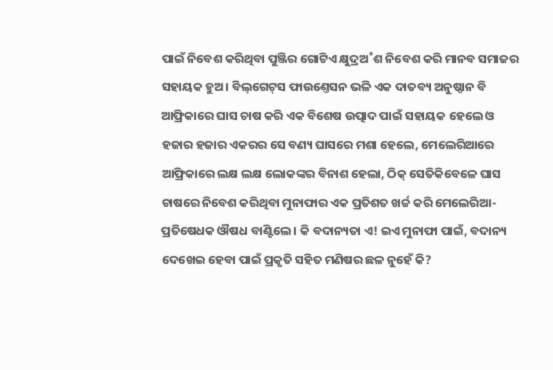ପାଇଁ ନିବେଶ କରିଥିବା ପୁଞ୍ଜିର ଗୋଟିଏ କ୍ଷୁଦ୍ରଅ˚ଶ ନିବେଶ କରି ମାନବ ସମାଜର ସହାୟକ ହୁଅ। ବିଲ୍‌ଗେଟ୍‌ସ ଫାଉଣ୍ତେସନ ଭଳି ଏକ ଦାତବ୍ୟ ଅନୁଷ୍ଠାନ ବି ଆଫ୍ରିକାରେ ଘାସ ଚାଷ କରି ଏକ ବିଶେଷ ଉତ୍ପାଦ ପାଇଁ ସହାୟକ ହେଲେ ଓ ହଜାର ହଜାର ଏକରର ସେ ବଣ୍ୟ ଘାସରେ ମଶା ହେଲେ, ମେଲେରିଆରେ ଆଫ୍ରିକାରେ ଲକ୍ଷ ଲକ୍ଷ ଲୋକଙ୍କର ବିନାଶ ହେଲା, ଠିକ୍‌ ସେତିକିବେଳେ ଘାସ ଚାଷରେ ନିବେଶ କରିଥିବା ମୁନାଫାର ଏକ ପ୍ରତିଶତ ଖର୍ଚ୍ଚ କରି ମେଲେରିଆ- ପ୍ରତିଷେଧକ ଔଷଧ ବାଣ୍ଟିଲେ। କି ବଦାନ୍ୟତା ଏ! ଇଏ ମୁନାଫା ପାଇଁ, ବଦାନ୍ୟ ଦେଖେଇ ହେବା ପାଇଁ ପ୍ରକୃତି ସହିତ ମଣିଷର ଛଳ ନୁହେଁ କି?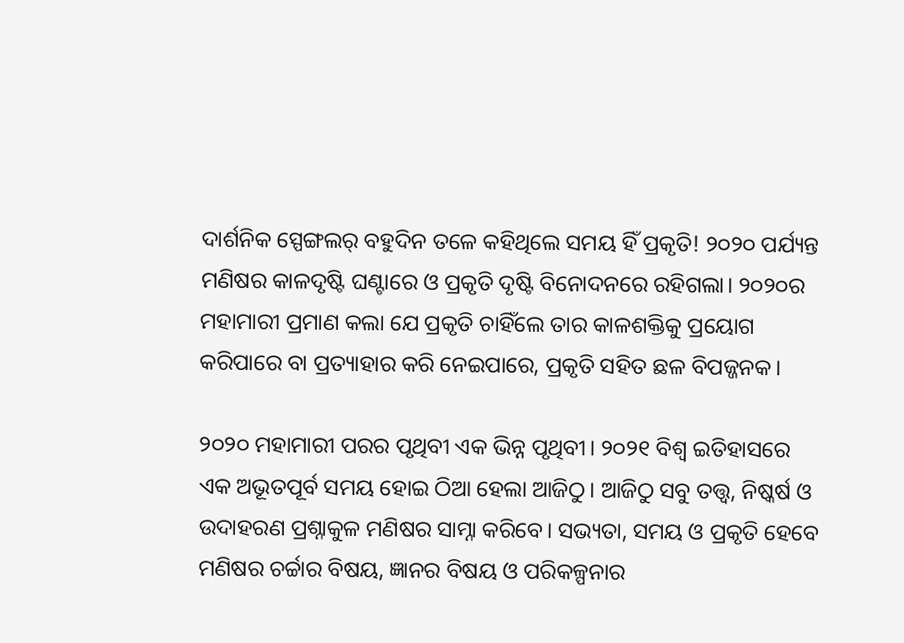ଦାର୍ଶନିକ ସ୍ପେଙ୍ଗଲର‌୍‌ ବହୁଦିନ ତଳେ କହିଥିଲେ ସମୟ ହିଁ ପ୍ରକୃତି! ୨୦୨୦ ପର୍ଯ୍ୟନ୍ତ ମଣିଷର କାଳଦୃଷ୍ଟି ଘଣ୍ଟାରେ ଓ ପ୍ରକୃତି ଦୃଷ୍ଟି ବିନୋଦନରେ ରହିଗଲା। ୨୦୨୦ର ମହାମାରୀ ପ୍ରମାଣ କଲା ଯେ ପ୍ରକୃତି ଚାହିଁଲେ ତାର କାଳଶକ୍ତିକୁ ପ୍ରୟୋଗ କରିପାରେ ବା ପ୍ରତ୍ୟାହାର କରି ନେଇପାରେ, ପ୍ରକୃତି ସହିତ ଛଳ ବିପଜ୍ଜନକ।

୨୦୨୦ ମହାମାରୀ ପରର ପୃଥିବୀ ଏକ ଭିନ୍ନ ପୃଥିବୀ। ୨୦୨୧ ବିଶ୍ବ ଇତିହାସରେ ଏକ ଅଭୂତପୂର୍ବ ସମୟ ହୋଇ ଠିଆ ହେଲା ଆଜିଠୁ। ଆଜିଠୁ ସବୁ ତତ୍ତ୍ବ, ନିଷ୍କର୍ଷ ଓ ଉଦାହରଣ ପ୍ରଶ୍ନାକୁଳ ମଣିଷର ସାମ୍ନା କରିବେ। ସଭ୍ୟତା, ସମୟ ଓ ପ୍ରକୃତି ହେବେ ମଣିଷର ଚର୍ଚ୍ଚାର ବିଷୟ, ଜ୍ଞାନର ବିଷୟ ଓ ପରିକଳ୍ପନାର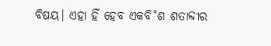ବିଷୟ। ଏହା ହିଁ ହେବ ଏକବି˚ଶ ଶତାବ୍ଦୀର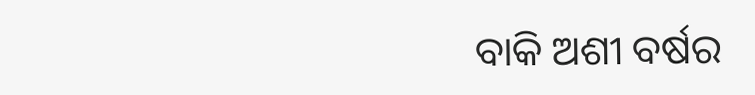ବାକି ଅଶୀ ବର୍ଷର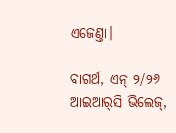ଏଜେଣ୍ତା।

ବାଗର୍ଥ, ଏନ୍ ୨/୨୬
ଆଇଆର୍‌ସି ଭିଲେଜ୍,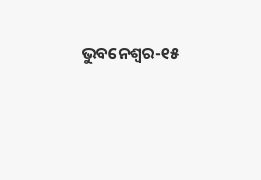ଭୁବନେଶ୍ବର-୧୫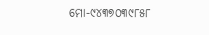ମୋ-୯୪୩୭୦୩୯୮୫୮